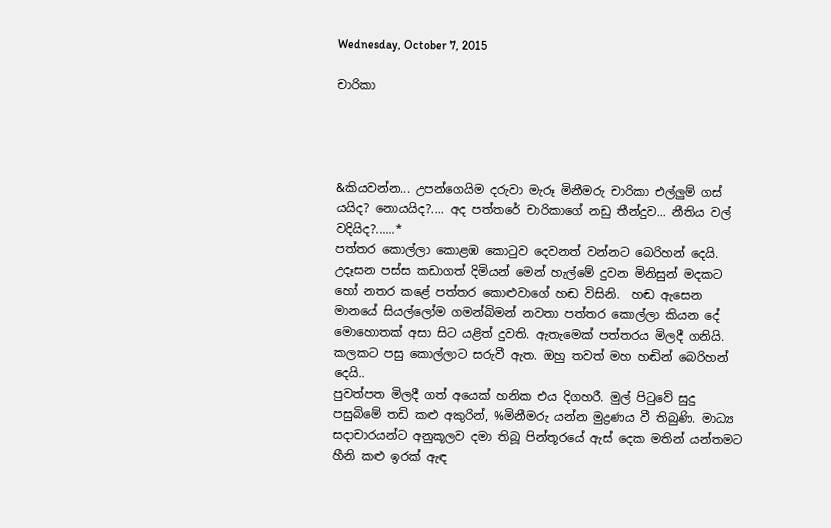Wednesday, October 7, 2015

චාරිකා




&කියවන්න... උපන්ගෙයිම දරුවා මැරූ මිනීමරු චාරිකා එල්ලුම් ගස් යයිද? නොයයිද?.... අද පත්තරේ චාරිකාගේ නඩු තීන්දුව... නීතිය වල් වදියිද?......*
පත්තර කොල්ලා කොළඹ කොටුව දෙවනත් වන්නට බෙරිහන් දෙයි. උදෑසන පස්ස කඩාගත් දිමියන් මෙන් හැල්මේ දුවන මිනිසුන් මදකට හෝ නතර කළේ පත්තර කොළුවාගේ හඬ විසිනි.  හඬ ඇසෙන මානයේ සියල්ලෝම ගමන්බිමන් නවතා පත්තර කොල්ලා කියන දේ මොහොතක් අසා සිට යළිත් දුවති. ඇතැමෙක් පත්තරය මිලදී ගනියි.  කලකට පසු කොල්ලාට සරුවී ඇත. ඔහු තවත් මහ හඬින් බෙරිහන් දෙයි..
පුවත්පත මිලදී ගත් අයෙක් හනික එය දිගහරී. මුල් පිටුවේ සුදු පසුබිමේ තඩි කළු අකුරින්, %මිනීමරු යන්න මුද්‍රණය වී තිබුණි. මාධ්‍ය සදාචාරයන්ට අනුකූලව දමා තිබූ පින්තූරයේ ඇස් දෙක මතින් යන්තමට හීනි කළු ඉරක් ඇඳ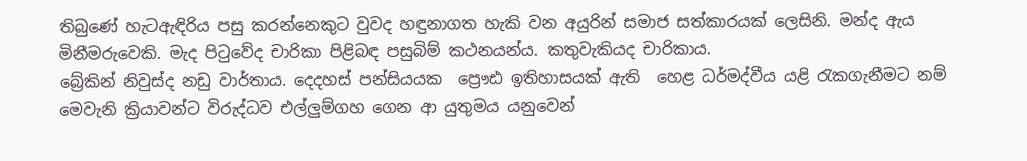තිබුණේ හැටඇඳිරිය පසු කරන්නෙකුට වුවද හඳුනාගත හැකි වන අයුරින් සමාජ සත්කාරයක් ලෙසිනි. මන්ද ඇය මිනීමරුවෙකි. මැද පිටුවේද චාරිකා පිළිබඳ පසුබිම් කථනයන්ය. කතුවැකියද චාරිකාය.
බ්‍රේකින් නිවුස්ද නඩු වාර්තාය. දෙදහස් පන්සියයක  ප්‍රෞඪ ඉතිහාසයක් ඇති  හෙළ ධර්මද්වීය යළි රැකගැනීමට නම් මෙවැනි ක්‍රියාවන්ට විරුද්ධව එල්ලුම්ගහ ගෙන ආ යුතුමය යනුවෙන්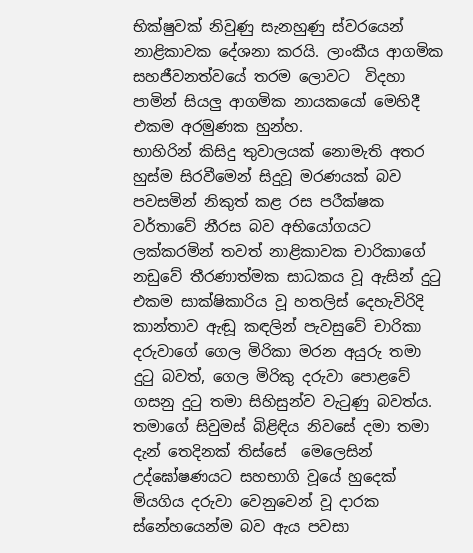භික්ෂුවක් නිවුණු සැනහුණු ස්වරයෙන් නාළිකාවක දේශනා කරයි. ලාංකීය ආගමික සහජීවනත්වයේ තරම ලොවට  විදහා පාමින් සියලු ආගමික නායකයෝ මෙහිදී එකම අරමුණක හුන්හ.
භාහිරින් කිසිදු තුවාලයක් නොමැති අතර හුස්ම සිරවීමෙන් සිදුවූ මරණයක් බව පවසමින් නිකුත් කළ රස පරීක්ෂක වර්තාවේ නීරස බව අභියෝගයට ලක්කරමින් තවත් නාළිකාවක චාරිකාගේ නඩුවේ තීරණාත්මක සාධකය වූ ඇසින් දුටු එකම සාක්ෂිකාරිය වූ හතලිස් දෙහැවිරිදි කාන්තාව ඇඬූ කඳලින් පැවසුවේ චාරිකා දරුවාගේ ගෙල මිරිකා මරන අයුරු තමා දුටු බවත්, ගෙල මිරිකු දරුවා පොළවේ ගසනු දුටු තමා සිහිසුන්ව වැටුණු බවත්ය. තමාගේ සිවුමස් බිළිඳිය නිවසේ දමා තමා දැන් තෙදිනක් තිස්සේ  මෙලෙසින් උද්ඝෝෂණයට සහභාගි වූයේ හුදෙක්  මියගිය දරුවා වෙනුවෙන් වූ දාරක ස්නේහයෙන්ම බව ඇය පවසා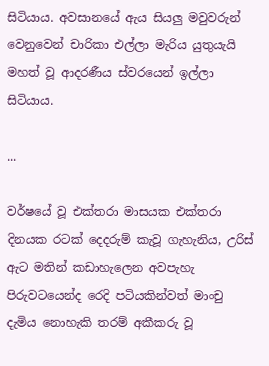සිටියාය. අවසානයේ ඇය සියලු මවුවරුන් වෙනුවෙන් චාරිකා එල්ලා මැරිය යුතුයැයි මහත් වූ ආදරණීය ස්වරයෙන් ඉල්ලා සිටියාය.

...

වර්ෂයේ වූ එක්තරා මාසයක එක්තරා දිනයක රටක් දෙදරුම් කැවූ ගැහැනිය, උරිස් ඇට මතින් කඩාහැලෙන අවපැහැ පිරුවටයෙන්ද රෙදි පටියකින්වත් මාංචු දැමිය නොහැකි තරම් අකීකරු වූ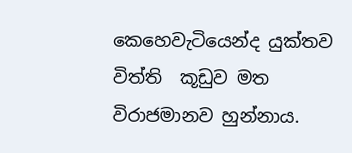කෙහෙවැටියෙන්ද යුක්තව  විත්ති  කූඩුව මත විරාජමානව හුන්නාය.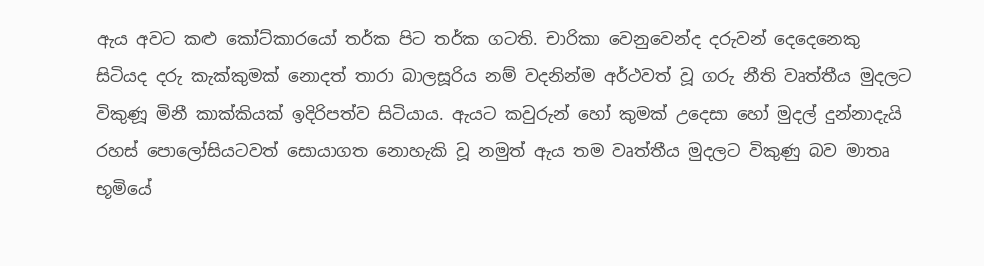ඇය අවට කළු කෝට්කාරයෝ තර්ක පිට තර්ක ගටති. චාරිකා වෙනුවෙන්ද දරුවන් දෙදෙනෙකු සිටියද දරු කැක්කුමක් නොදත් තාරා බාලසූරිය නම් වදනින්ම අර්ථවත් වූ ගරු නීති වෘත්තීය මුදලට විකුණූ මිනී කාක්කියක් ඉදිරිපත්ව සිටියාය. ඇයට කවුරුන් හෝ කුමක් උදෙසා හෝ මුදල් දුන්නාදැයි රහස් පොලෝසියටවත් සොයාගත නොහැකි වූ නමුත් ඇය තම වෘත්තීය මුදලට විකුණු බව මාතෘ භූමියේ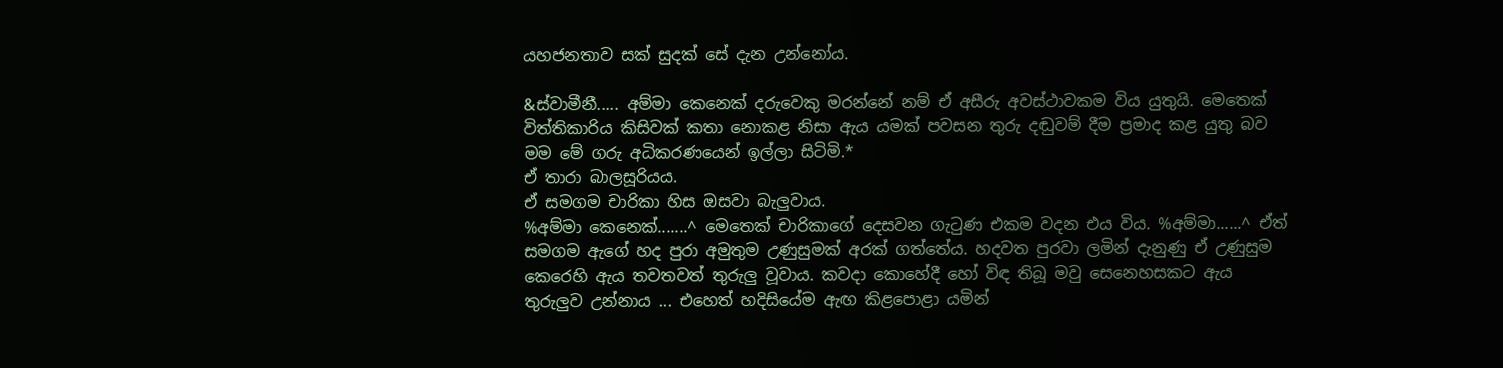යහජනතාව සක් සුදක් සේ දැන උන්නෝය.

&ස්වාමීනී..... අම්මා කෙනෙක් දරුවෙකු මරන්නේ නම් ඒ අසීරු අවස්ථාවකම විය යුතුයි. මෙතෙක් විත්තිකාරිය කිසිවක් කතා නොකළ නිසා ඇය යමක් පවසන තුරු දඬුවම් දීම ප්‍රමාද කළ යුතු බව මම මේ ගරු අධිකරණයෙන් ඉල්ලා සිටිමි.*
ඒ තාරා බාලසූරියය.
ඒ සමගම චාරිකා හිස ඔසවා බැලුවාය.
%අම්මා කෙනෙක්.......^ මෙතෙක් චාරිකාගේ දෙසවන ගැටුණ එකම වදන එය විය. %අම්මා......^ ඒත් සමගම ඇගේ හද පුරා අමුතුම උණුසුමක් අරක් ගත්තේය. හදවත පුරවා ලමින් දැනුණු ඒ උණුසුම කෙරෙහි ඇය තවතවත් තුරුලු වූවාය. කවදා කොහේදී හෝ විඳ තිබූ මවු සෙනෙහසකට ඇය තුරුලුව උන්නාය ... එහෙත් හදිසියේම ඇඟ කිළපොළා යමින්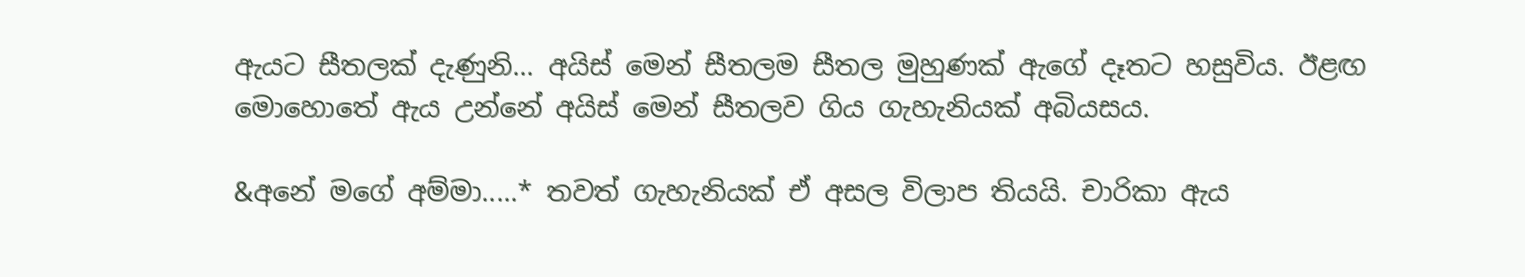ඇයට සීතලක් දැණුනි... අයිස් මෙන් සීතලම සීතල මුහුණක් ඇගේ දෑතට හසුවිය. ඊළඟ මොහොතේ ඇය උන්නේ අයිස් මෙන් සීතලව ගිය ගැහැනියක් අබියසය.

&අනේ මගේ අම්මා.....* තවත් ගැහැනියක් ඒ අසල විලාප තියයි. චාරිකා ඇය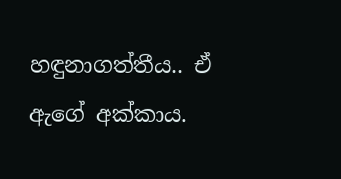හඳුනාගත්තීය.. ඒ ඇගේ අක්කාය.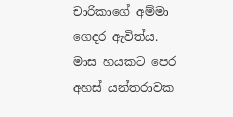චාරිකාගේ අම්මා ගෙදර ඇවිත්ය. මාස හයකට පෙර අහස් යන්තරාවක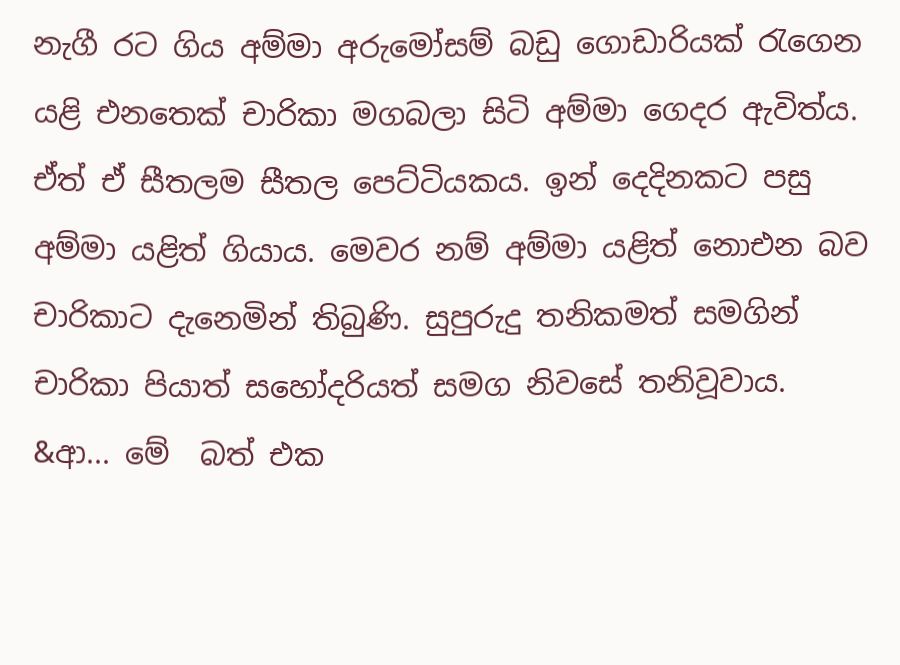නැගී රට ගිය අම්මා අරුමෝසම් බඩු ගොඩාරියක් රැගෙන යළි එනතෙක් චාරිකා මගබලා සිටි අම්මා ගෙදර ඇවිත්ය. ඒත් ඒ සීතලම සීතල පෙට්ටියකය. ඉන් දෙදිනකට පසු අම්මා යළිත් ගියාය. මෙවර නම් අම්මා යළිත් නොඑන බව චාරිකාට දැනෙමින් තිබුණි. සුපුරුදු තනිකමත් සමගින් චාරිකා පියාත් සහෝදරියත් සමග නිවසේ තනිවූවාය.
&ආ... මේ  බත් එක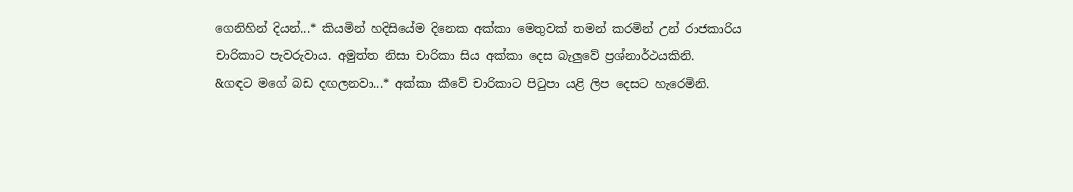ගෙනිහින් දියන්...* කියමින් හදිසියේම දිනෙක අක්කා මෙතුවක් තමන් කරමින් උන් රාජකාරිය චාරිකාට පැවරුවාය. අමුත්ත නිසා චාරිකා සිය අක්කා දෙස බැලුවේ ප්‍රශ්නාර්ථයකිනි.
&ගඳට මගේ බඩ දඟලනවා...* අක්කා කීවේ චාරිකාට පිටුපා යළි ලිප දෙසට හැරෙමිනි.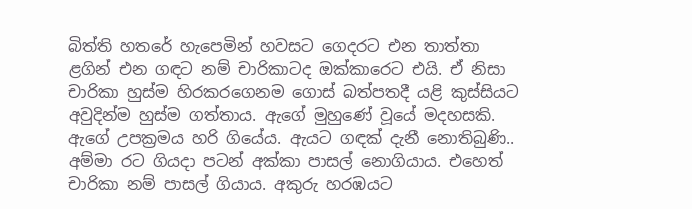බිත්ති හතරේ හැපෙමින් හවසට ගෙදරට එන තාත්තා ළගින් එන ගඳට නම් චාරිකාටද ඔක්කාරෙට එයි. ඒ නිසා චාරිකා හුස්ම හිරකරගෙනම ගොස් බත්පතදී යළි කුස්සියට අවුදින්ම හුස්ම ගත්තාය. ඇගේ මුහුණේ වූයේ මදහසකි. ඇගේ උපක්‍රමය හරි ගියේය. ඇයට ගඳක් දැනී නොතිබුණි..
අම්මා රට ගියදා පටන් අක්කා පාසල් නොගියාය. එහෙත් චාරිකා නම් පාසල් ගියාය. අකුරු හරඹයට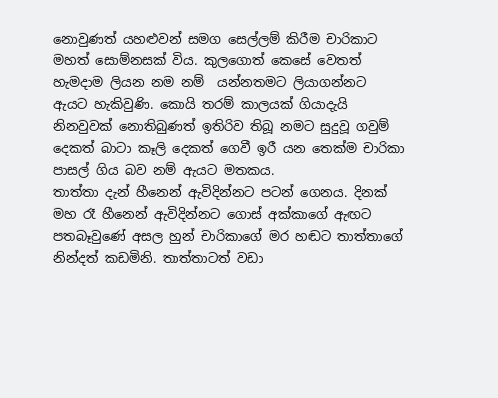නොවුණත් යහළුවන් සමග සෙල්ලම් කිරීම චාරිකාට මහත් සොම්නසක් විය. කුලගොත් කෙසේ වෙතත් හැමදාම ලියන නම නම්  යන්නතමට ලියාගන්නට ඇයට හැකිවුණි. කොයි තරම් කාලයක් ගියාදැයි නිනවුවක් නොතිබුණත් ඉතිරිව තිබූ නමට සුදුවූ ගවුම් දෙකත් බාටා කෑලි දෙකත් ගෙවී ඉරී යන තෙක්ම චාරිකා පාසල් ගිය බව නම් ඇයට මතකය.
තාත්තා දැන් හීනෙන් ඇවිදින්නට පටන් ගෙනය. දිනක් මහ රෑ හීනෙන් ඇවිදින්නට ගොස් අක්කාගේ ඇඟට පතබෑවුණේ අසල හුන් චාරිකාගේ මර හඬට තාත්තාගේ නින්දත් කඩමිනි. තාත්තාටත් වඩා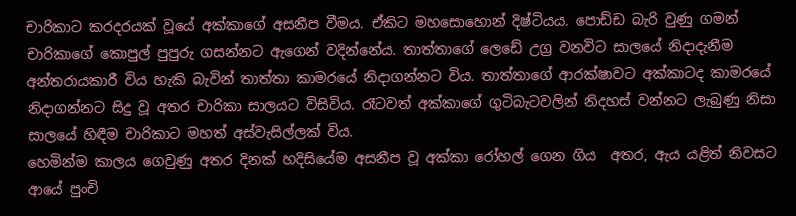චාරිකාට කරදරයක් වූයේ අක්කාගේ අසනීප වීමය. ඒකිට මහසොහොන් දිෂ්ටියය. පොඩ්ඩ බැරි වුණු ගමන් චාරිකාගේ කොපුල් පුපුරු ගසන්නට ඇගෙන් වදින්නේය. තාත්තාගේ ලෙඩේ උග්‍ර වනවිට සාලයේ නිදාදැනීම අන්තරායකාරී විය හැකි බැවින් තාත්තා කාමරයේ නිදාගන්නට විය. තාත්තාගේ ආරක්ෂාවට අක්කාටද කාමරයේ නිදාගන්නට සිදු වූ අතර චාරිකා සාලයට විසිවිය. රෑටවත් අක්කාගේ ගුටිබැටවලින් නිදහස් වන්නට ලැබුණු නිසා සාලයේ හිඳීම චාරිකාට මහත් අස්වැසිල්ලක් විය.
හෙමින්ම කාලය ගෙවුණු අතර දිනක් හදිසියේම අසනීප වූ අක්කා රෝහල් ගෙන ගිය  අතර, ඇය යළිත් නිවසට ආයේ පුංචි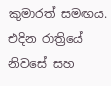කුමාරත් සමඟය. එදින රාත්‍රියේ නිවසේ සහ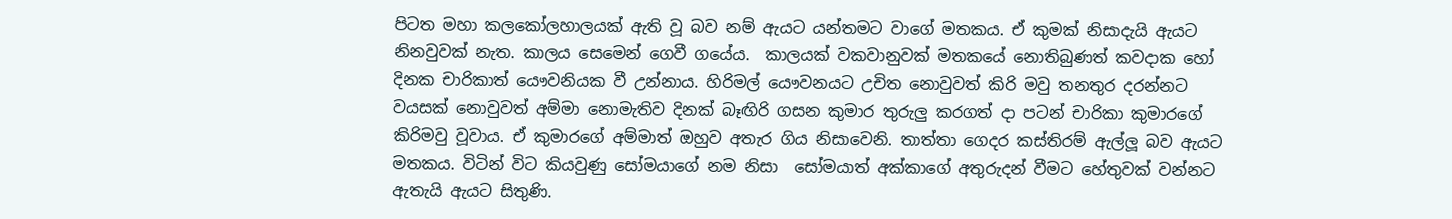පිටත මහා කලකෝලහාලයක් ඇති වූ බව නම් ඇයට යන්තමට වාගේ මතකය. ඒ කුමක් නිසාදැයි ඇයට නිනවුවක් නැත. කාලය සෙමෙන් ගෙවී ගයේය.  කාලයක් වකවානුවක් මතකයේ නොතිබුණත් කවදාක හෝ දිනක චාරිකාත් යෞවනියක වී උන්නාය. හිරිමල් යෞවනයට උචිත නොවුවත් කිරි මවු තනතුර දරන්නට වයසක් නොවුවත් අම්මා නොමැතිව දිනක් බෑඟිරි ගසන කුමාර තුරුලු කරගත් දා පටන් චාරිකා කුමාරගේ කිරිමවු වූවාය. ඒ කුමාරගේ අම්මාත් ඔහුව අතැර ගිය නිසාවෙනි. තාත්තා ගෙදර කස්තිරම් ඇල්ලූ බව ඇයට මතකය. විටින් විට කියවුණු සෝමයාගේ නම නිසා  සෝමයාත් අක්කාගේ අතුරුදන් වීමට හේතුවක් වන්නට ඇතැයි ඇයට සිතුණි.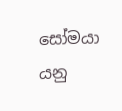සෝමයා යනු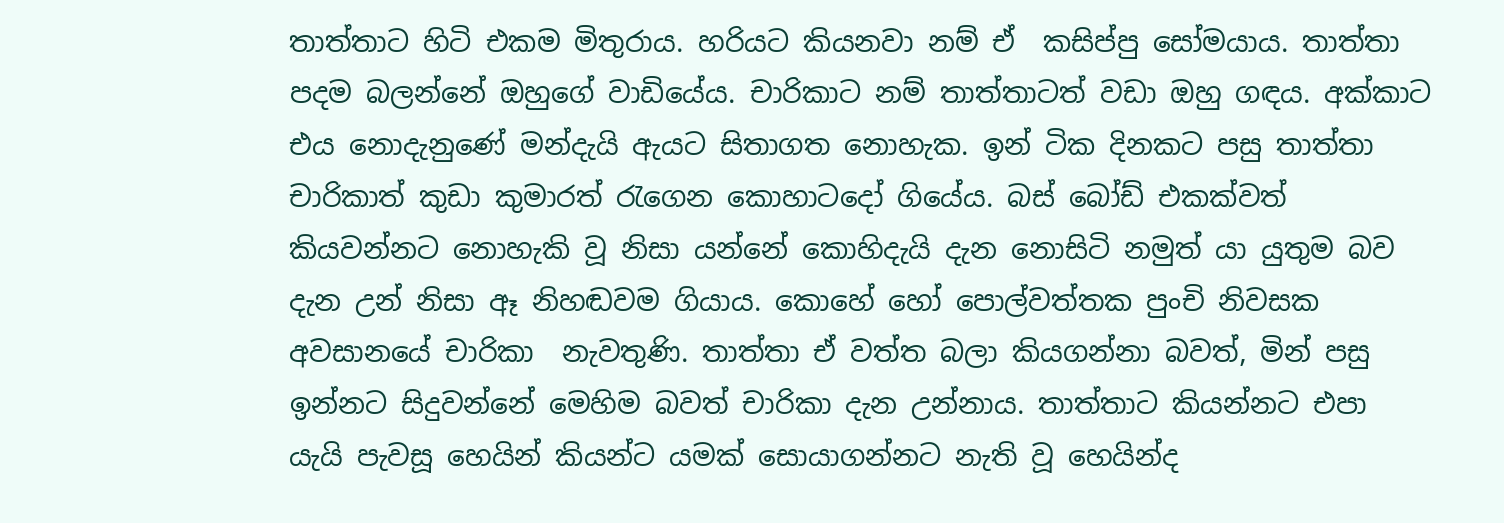තාත්තාට හිටි එකම මිතුරාය. හරියට කියනවා නම් ඒ  කසිප්පු සෝමයාය. තාත්තා පදම බලන්නේ ඔහුගේ වාඩියේය. චාරිකාට නම් තාත්තාටත් වඩා ඔහු ගඳය. අක්කාට එය නොදැනුණේ මන්දැයි ඇයට සිතාගත නොහැක. ඉන් ටික දිනකට පසු තාත්තා චාරිකාත් කුඩා කුමාරත් රැගෙන කොහාටදෝ ගියේය. බස් බෝඩ් එකක්වත් කියවන්නට නොහැකි වූ නිසා යන්නේ කොහිදැයි දැන නොසිටි නමුත් යා යුතුම බව දැන උන් නිසා ඈ නිහඬවම ගියාය. කොහේ හෝ පොල්වත්තක පුංචි නිවසක අවසානයේ චාරිකා  නැවතුණි. තාත්තා ඒ වත්ත බලා කියගන්නා බවත්, මින් පසු ඉන්නට සිදුවන්නේ මෙහිම බවත් චාරිකා දැන උන්නාය. තාත්තාට කියන්නට එපා යැයි පැවසූ හෙයින් කියන්ට යමක් සොයාගන්නට නැති වූ හෙයින්ද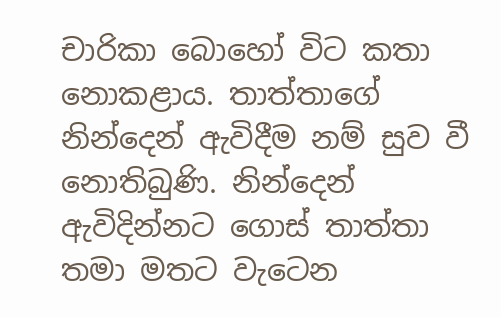චාරිකා බොහෝ විට කතා නොකළාය. තාත්තාගේ  නින්දෙන් ඇවිදීම නම් සුව වී නොතිබුණි. නින්දෙන් ඇවිදින්නට ගොස් තාත්තා  තමා මතට වැටෙන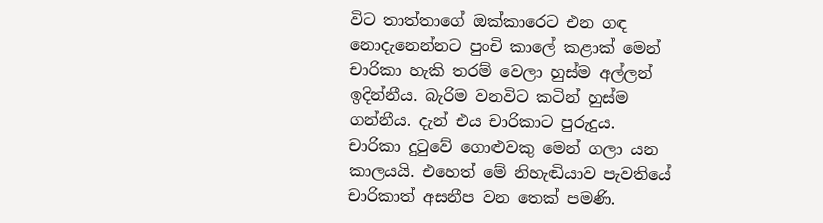විට තාත්තාගේ ඔක්කාරෙට එන ගඳ නොදැනෙන්නට පුංචි කාලේ කළාක් මෙන් චාරිකා හැකි තරම් වෙලා හුස්ම අල්ලන් ඉදින්නීය. බැරිම වනවිට කටින් හුස්ම ගන්නීය. දැන් එය චාරිකාට පුරුදුය.
චාරිකා දුටුවේ ගොළුවකු මෙන් ගලා යන කාලයයි. එහෙත් මේ නිහැඬියාව පැවතියේ චාරිකාත් අසනීප වන තෙක් පමණි.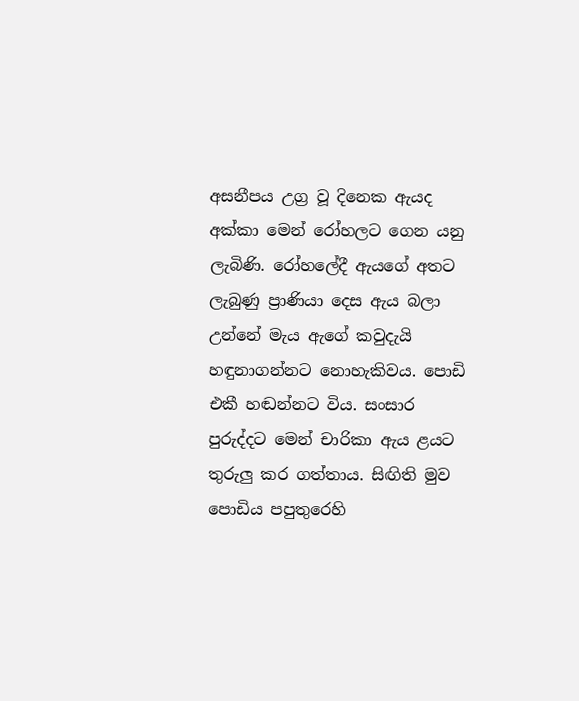අසනීපය උග්‍ර වූ දිනෙක ඇයද අක්කා මෙන් රෝහලට ගෙන යනු ලැබිණි. රෝහලේදී ඇයගේ අතට ලැබුණු ප්‍රාණියා දෙස ඇය බලා උන්නේ මැය ඇගේ කවුදැයි හඳුනාගන්නට නොහැකිවය. පොඩි එකී හඬන්නට විය. සංසාර පුරුද්දට මෙන් චාරිකා ඇය ළයට තුරුලු කර ගත්තාය. සිඟිති මුව පොඩිය පපුතුරෙහි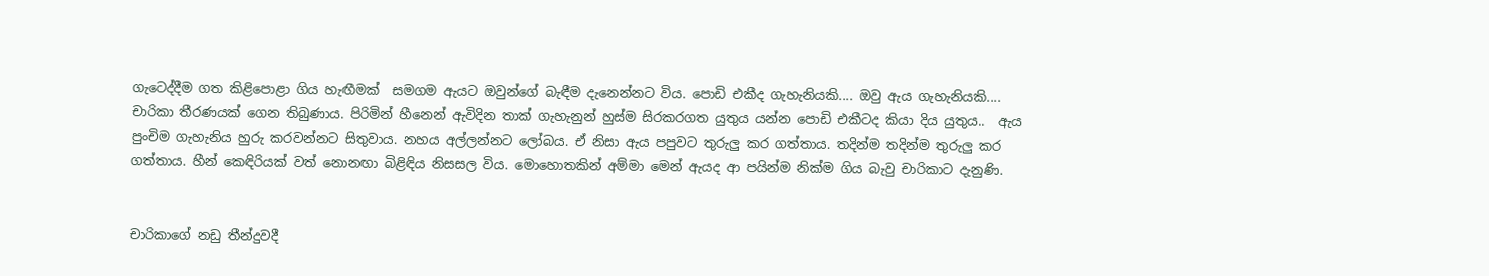ගැටෙද්දීම ගත කිළිපොළා ගිය හැඟීමක්  සමගම ඇයට ඔවුන්ගේ බැඳීම දැනෙන්නට විය. පොඩි එකීද ගැහැනියකි.... ඔවු ඇය ගැහැනියකි.... චාරිකා තීරණයක් ගෙන තිබුණාය. පිරිමින් හීනෙන් ඇවිදින තාක් ගැහැනුන් හුස්ම සිරකරගත යුතුය යන්න පොඩි එකීටද කියා දිය යුතුය..  ඇය පුංචිම ගැහැනිය හුරු කරවන්නට සිතුවාය. නහය අල්ලන්නට ලෝබය. ඒ නිසා ඇය පපුවට තුරුලු කර ගත්තාය. තදින්ම තදින්ම තුරුලු කර ගත්තාය. හීන් කෙඳිරියක් වත් නොනඟා බිළිඳිය නිසසල විය. මොහොතකින් අම්මා මෙන් ඇයද ආ පයින්ම නික්ම ගිය බැවු චාරිකාට දැනුණි.


චාරිකාගේ නඩු තීන්දුවදී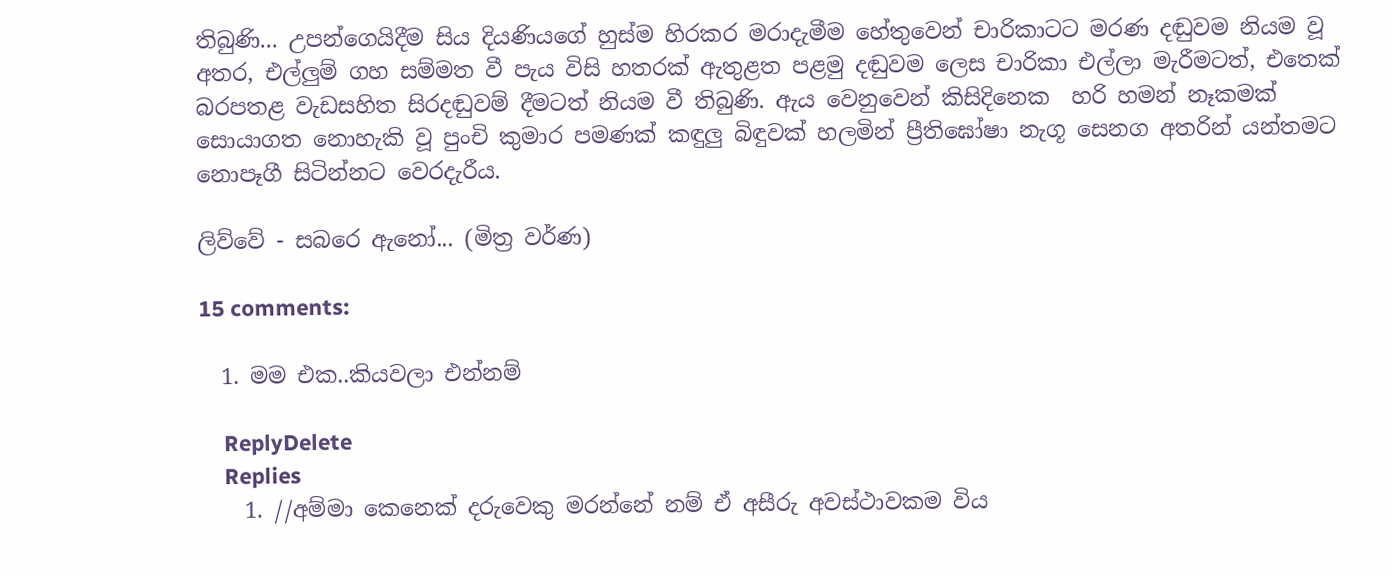තිබුණි... උපන්ගෙයිදීම සිය දියණියගේ හුස්ම හිරකර මරාදැමීම හේතුවෙන් චාරිකාටට මරණ දඬුවම නියම වූ අතර, එල්ලුම් ගහ සම්මත වී පැය විසි හතරක් ඇතුළත පළමු දඬුවම ලෙස චාරිකා එල්ලා මැරීමටත්, එතෙක් බරපතළ වැඩසහිත සිරදඬුවම් දීමටත් නියම වී තිබුණි. ඇය වෙනුවෙන් කිසිදිනෙක  හරි හමන් නෑකමක් සොයාගත නොහැකි වූ පුංචි කුමාර පමණක් කඳුලු බිඳුවක් හලමින් ප්‍රීතිඝෝෂා නැගූ සෙනග අතරින් යන්තමට නොපෑගී සිටින්නට වෙරදැරීය.

ලිව්වේ - සබරෙ ඇනෝ... (මිත්‍ර වර්ණ)

15 comments:

  1. මම එක..කියවලා එන්නම්

    ReplyDelete
    Replies
    1. //අම්මා කෙනෙක් දරුවෙකු මරන්නේ නම් ඒ අසීරු අවස්ථාවකම විය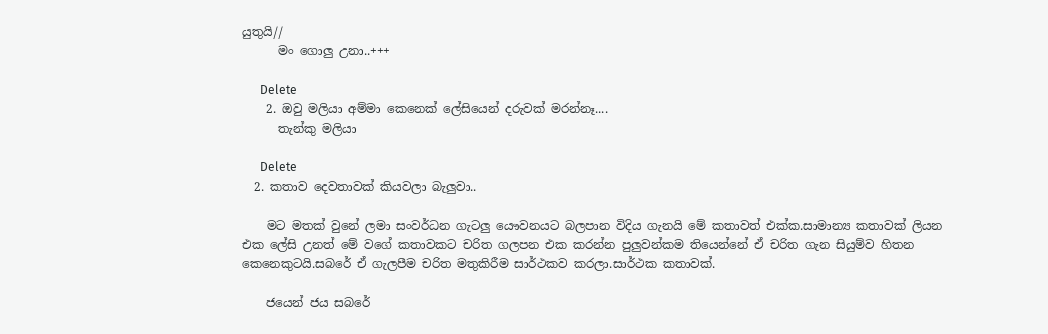යුතුයි//
      මං ගොලු උනා..+++

      Delete
    2. ඔවු මලියා අම්මා කෙනෙක් ලේසියෙන් දරුවක් මරන්නෑ....
      තැන්කු මලියා

      Delete
  2. කතාව දෙවතාවක් කියවලා බැලුවා..

    මට මතක් වුනේ ලමා සංවර්ධන ගැටලු යෞවනයට බලපාන විදිය ගැනයි මේ කතාවත් එක්ක.සාමාන්‍ය කතාවක් ලියන එක ලේසි උනත් මේ වගේ කතාවකට චරිත ගලපන එක කරන්න පුලුවන්කම තියෙන්නේ ඒ චරිත ගැන සියුම්ව හිතන කෙනෙකුටයි.සබරේ ඒ ගැලපීම චරිත මතුකිරීම සාර්ථකව කරලා.සාර්ථක කතාවක්.

    ජයෙන් ජය සබරේ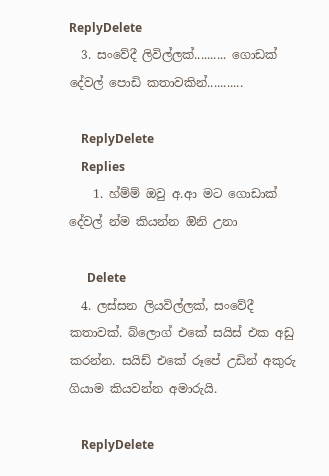ReplyDelete
  3. සංවේදී ලිවිල්ලක්.......... ගොඩක් දේවල් පොඩි කතාවකින්...........

    ReplyDelete
    Replies
    1. හ්ම්ම් ඔවු අ.ආ මට ගොඩාක් දේවල් න්ම කියන්න ඔිනි උනා

      Delete
  4. ලස්සන ලියවිල්ලක්, සංවේදී කතාවක්. බ්ලොග් එකේ සයිස් එක අඩු කරන්න. සයිඩ් එකේ රූපේ උඩින් අකුරු ගියාම කියවන්න අමාරුයි.

    ReplyDelete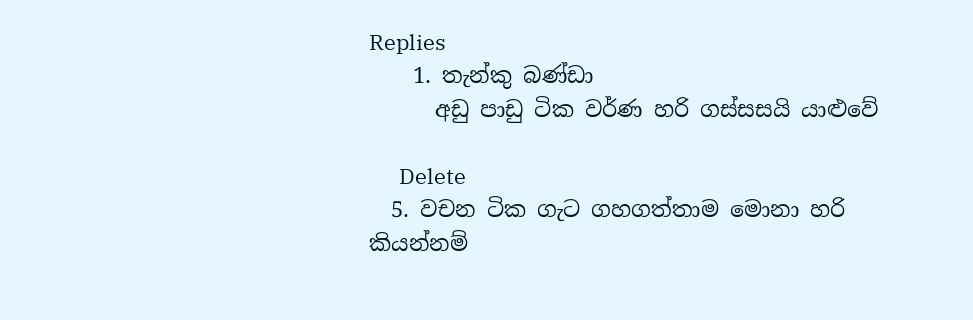Replies
    1. තැන්කු බණ්ඩා
      අඩු පාඩු ටික වර්ණ හරි ගස්සසයි යාළුවේ

      Delete
  5. වචන ටික ගැට ගහගත්තාම මොනා හරි කියන්නම්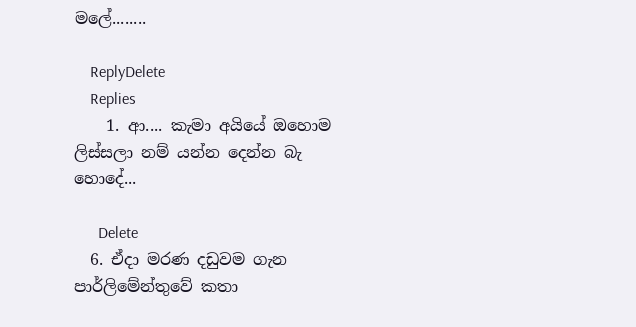මලේ........

    ReplyDelete
    Replies
    1. ආ.... කැමා අයියේ ඔහොම ලිස්සලා නම් යන්න දෙන්න බැ හොදේ...

      Delete
  6. ඒදා මරණ දඩුවම ගැන පාර්ලිමේන්තුවේ කතා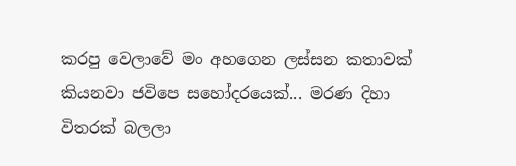කරපු වෙලාවේ මං අහගෙන ලස්සන කතාවක් කියනවා ජවිපෙ සහෝදරයෙක්... මරණ දිහා විතරක් බලලා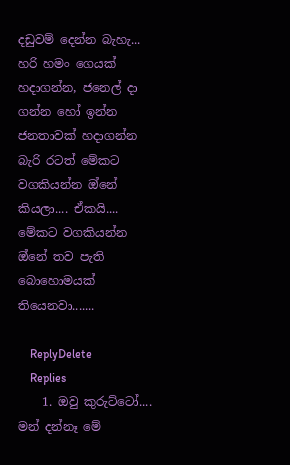දඩුවම් දෙන්න බැහැ... හරි හමං ගෙයක් හදාගන්න, ජනෙල් දා ගන්න හෝ ඉන්න ජනතාවක් හදාගන්න බැරි රටත් මේකට වගකියන්න ඔ්නේ කියලා.... ඒකයි.... මේකට වගකියන්න ඔ්නේ තව පැති බොහොමයක් තියෙනවා.......

    ReplyDelete
    Replies
    1. ඔවු කුරුට්ටෝ.... මන් දන්නෑ මේ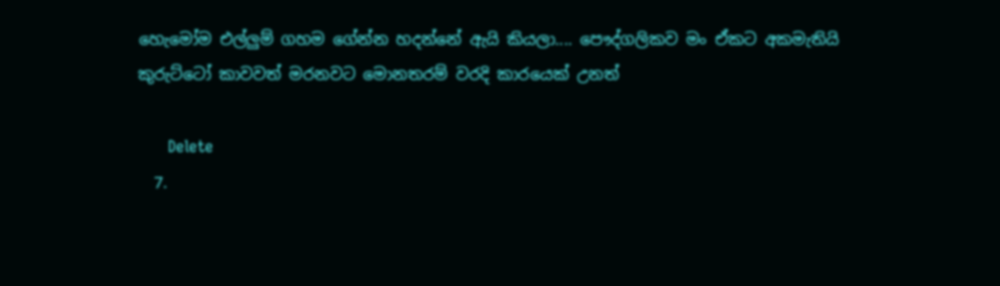හෙැමෝම එල්ලුම් ගහම ගේන්න හදන්නේ ඇයි කියලා.... පෞද්ගලිකව මං ඒකට අකමැතියි කුරුට්ටෝ කාවවත් මරනවට මොනතරම් වරදි කාරයෙක් උනත්

      Delete
  7.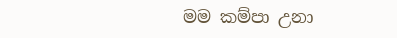මම කම්පා උනා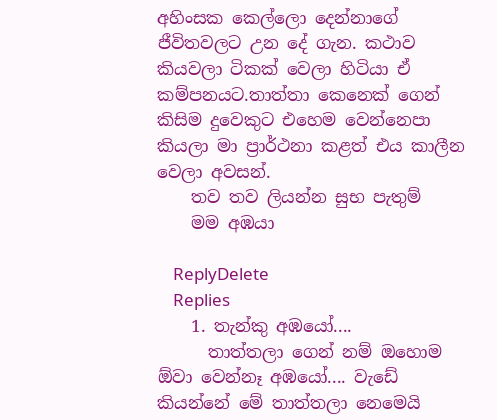අහිංසක කෙල්ලො දෙන්නාගේ ජීවිතවලට උන දේ ගැන. කථාව කියවලා ටිකක් වෙලා හිටියා ඒ කම්පනයට.තාත්තා කෙනෙක් ගෙන් කිසිම දුවෙකුට එහෙම වෙන්නෙපා කියලා මා ප්‍රාර්ථනා කළත් එය කාලීන වෙලා අවසන්.
    තව තව ලියන්න සුභ පැතුම්
    මම අඹයා

    ReplyDelete
    Replies
    1. තැන්කු අඹයෝ....
      තාත්තලා ගෙන් නම් ඔහොම ඕවා වෙන්නෑ අඹයෝ.... වැඩේ කියන්නේ මේ තාත්තලා නෙමෙයි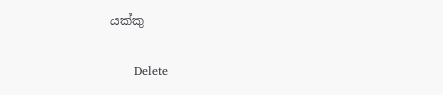යක්කු

      Delete